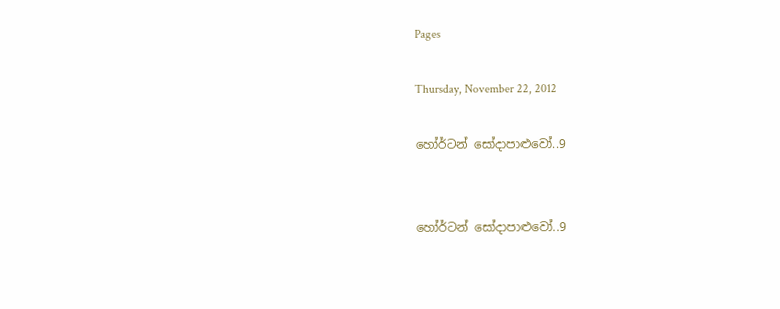Pages

Thursday, November 22, 2012

හෝර්ටන් සෝදාපාළුවෝ..9


හෝර්ටන් සෝදාපාළුවෝ..9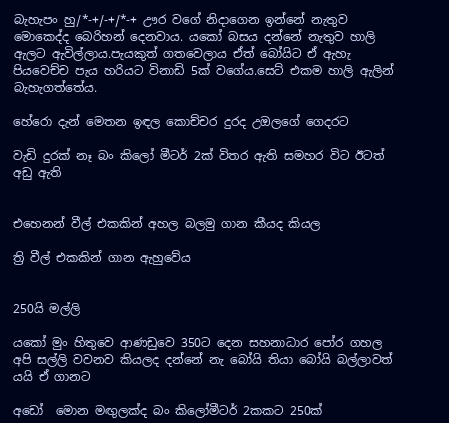බැහැපං හු/*-+/-+/*-+ ඌර වගේ නිදාගෙන ඉන්නේ නැතුව මොකෙද්ද බෙරිහන් දෙනවාය. යකෝ බසය දන්නේ නැතුව හාලි ඇලට ඇවිල්ලාය.පැයකුත් ගතවෙලාය ඒත් බෝයිට ඒ ඇහැ පියවෙච්ච පැය හරියට විනාඩි 5ක් වගේය.සෙට් එකම හාලි ඇලින් බැහැගත්තේය.

හේරො දැන් මෙතන ඉඳල කොච්චර දුරද උඔලගේ ගෙදරට

වැඩි දුරක් නෑ බං කිලෝ මීටර් 2ක් විතර ඇති සමහර විට ඊටත් අඩු ඇති


එහෙනන් වීල් එකකින් අහල බලමු ගාන කීයද කියල

ත්‍රි වීල් එකකින් ගාන ඇහුවේය


250යි මල්ලි

යකෝ මුං හිතුවෙ ආණඩුවෙ 350ට දෙන සහනාධාර පෝර ගහල අපි සල්ලි වවනව කියලද දන්නේ නැ බෝයි තියා බෝයි බල්ලාවත් යයි ඒ ගානට

අඩෝ  මොන මඟුලක්ද බං කිලෝමීටර් 2කකට 250ක්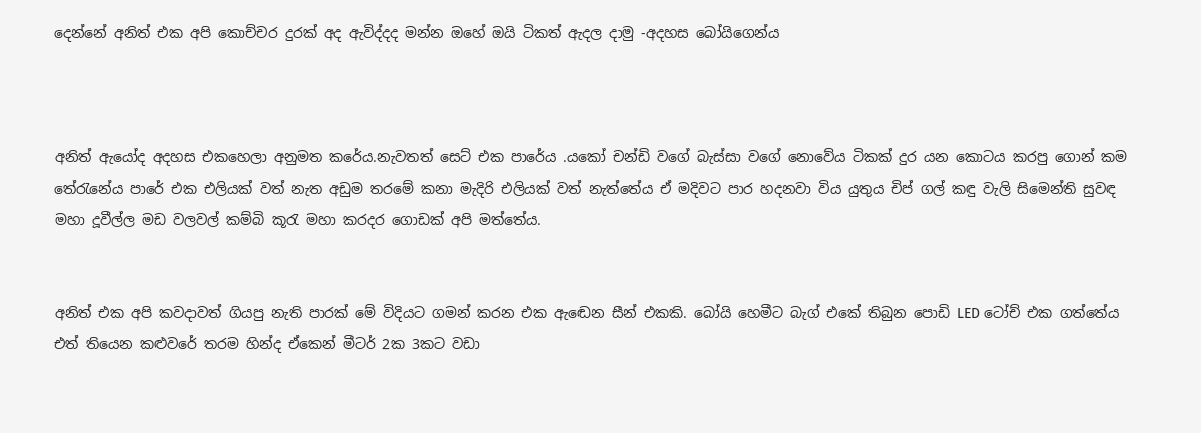දෙන්නේ අනිත් එක අපි කොච්චර දුරක් අද ඇවිද්දද මන්න ඔහේ ඔයි ටිකත් ඇදල දාමු -අදහස බෝයිගෙන්ය



අනිත් ඇයෝද අදහස එකහෙලා අනුමත කරේය.නැවතත් සෙට් එක පාරේය .යකෝ චන්ඩි වගේ බැස්සා වගේ නොවේය ටිකක් දුර යන කොටය කරපු ගොන් කම තේරැනේය පාරේ එක එලියක් වත් නැත අඩුම තරමේ කනා මැදිරි එලියක් වත් නැත්තේය ඒ මදිවට පාර හදනවා විය යුතුය චිප් ගල් කඳු වැලි සිමෙන්ති සුවඳ මහා දූවීල්ල මඩ වලවල් කම්බි කූරැ මහා කරදර ගොඩක් අපි මත්තේය.


අනිත් එක අපි කවදාවත් ගියපු නැති පාරක් මේ විදියට ගමන් කරන එක ඇඬෙන ‍සීන් එකකි. බෝයි හෙමීට බැග් එකේ තිබුන පොඩි LED ටෝච් එක ගත්තේය එත් තියෙන කළුවරේ තරම හින්ද ඒකෙන් මීටර් 2ක 3කට වඩා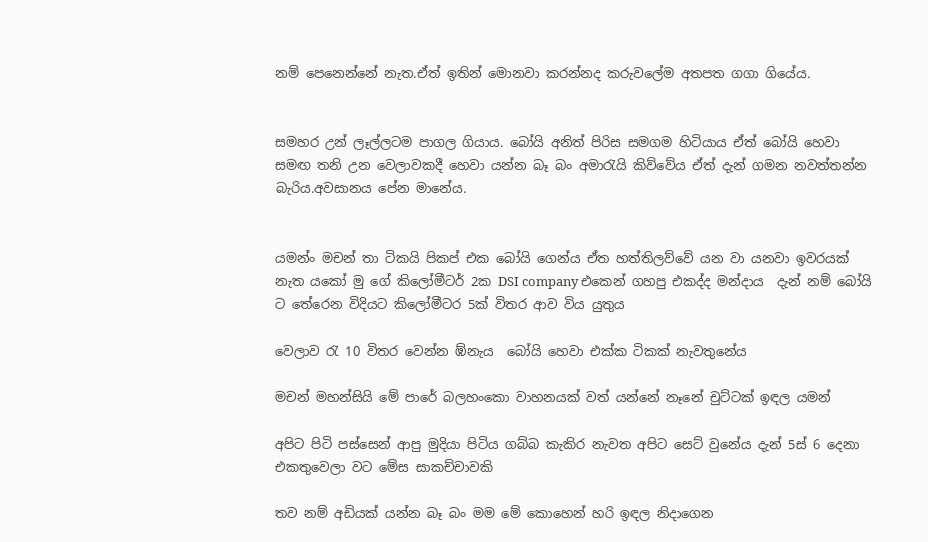නම් පෙනෙන්නේ නැත.ඒත් ඉතින් මොනවා කරන්නද කරුවලේම අතපත ගගා ගියේය.


සමහර උන් ලෑල්ලටම පාගල ගියාය. බෝයි අනිත් පිරිස සමගම හිටියාය ඒත් බෝයි හෙවා සමඟ තනි උන වෙලාවකදී හෙවා යන්න බෑ බං අමාරැයි කිව්වේය ඒත් දැන් ගමන නවත්තන්න බැරිය.අවසානය පේන මානේය.


යමන්ං මචන් තා ටිකයි පිකප් එක බෝයි ගෙන්ය ඒත හත්තිලව්වේ යන වා යනවා ඉවරයක් නැත යකෝ මු ගේ කිලෝමීටර් 2ක DSI company එකෙන් ගහපු එකද්ද මන්දාය  දැන් නම් බෝයි ට තේරෙන විදියට කිලෝමීටර 5ක් විතර ආව විය යුතුය

වෙලාව රැ 10 විතර වෙන්න ඹ්නැය  බෝයි හෙවා එක්ක ටිකක් නැවතුනේය

මචන් මහන්සියි මේ පාරේ බලහංකො වාහනයක් වත් යන්නේ නෑනේ චුට්ටක් ඉඳල යමන්

අපිට පිටි පස්සෙන් ආපු මුදියා පිටිය ගබ්බ කැකිර නැවත අපිට සෙට් වුනේය දැන් 5ස් 6 දෙනා එකතුවෙලා වට මේස සාකච්චාවකි

තව නම් අඩියක් යන්න බෑ බං මම මේ කොහෙන් හරි ඉඳල නිදාගෙන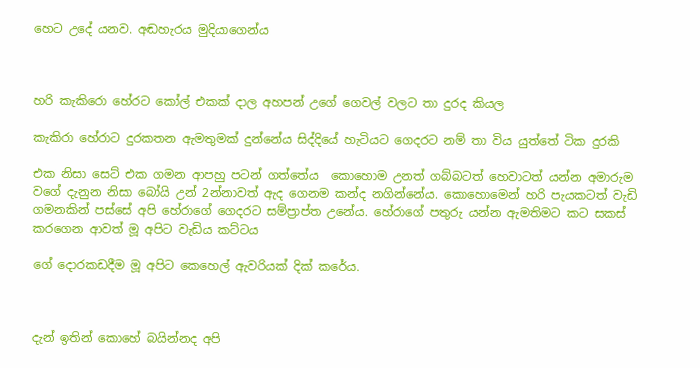හෙට උදේ යනව. අඬහැරය මුදියාගෙන්ය



හරි කැකිරො හේරට කෝල් එකක් දාල අහපන් උගේ ගෙවල් වලට තා දුරද කියල

කැකිරා හේරාට දුරකතන ඇමතුමක් දුන්නේය සිද්දියේ හැටියට ගෙදරට නම් තා විය යුත්තේ ටික දුරකි

එක නිසා සෙට් එක ගමන ආපහු පටන් ගත්තේය  කොහොම උනත් ගබ්බටත් හෙවාටත් යන්න අමාරුම වගේ දැනුන නිසා බෝයි උන් 2න්නාවත් ඇද ගෙනම කන්ද නගින්නේය. කොහොමෙන් හරි පැයකටත් වැඩි ගමනකින් පස්සේ අපි හේරාගේ ගෙදරට සම්ප්‍රාප්ත උනේය. හේරාගේ පතුරු යන්න ඇමතිමට කට සකස් කරගෙන ආවත් මූ අපිට වැඩිය කට්ටය

ගේ දොරකඩදීම මූ අපිට කෙහෙල් ඇවරියක් දික් කරේය.



දැන් ඉතින් කොහේ බයින්නද අපි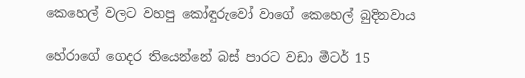කෙහෙල් වලට වහපු කෝඳුරුවෝ වාගේ කෙහෙල් බුදිනවාය

හේරාගේ ගෙදර තියෙන්නේ බස් පාරට වඩා මීටර් 15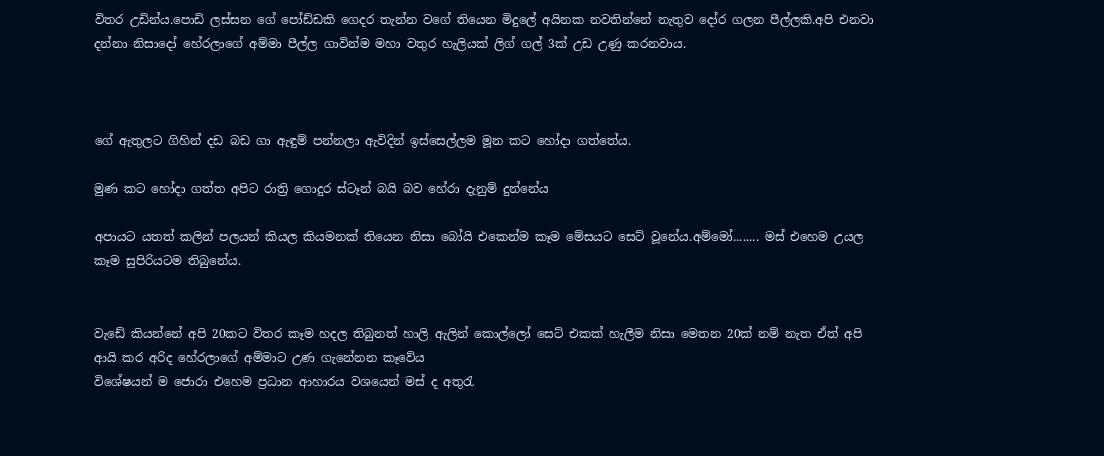විතර උඩින්ය.පොඩි ලස්සන ගේ පෝඩ්ඩකි ගෙදර තැන්න වගේ තියෙන මිදුලේ අයිනක නවතින්නේ නැතුව දෝර ගලන පීල්ලකි.අපි එනවා දන්නා නිසාදෝ හේරලාගේ අම්මා පීල්ල ගාවින්ම මහා වතුර හැලියක් ලිග් ගල් 3ක් උඩ උණු කරනවාය.



ගේ ඇතුලට ගිහින් දඩ බඩ ගා ඇඳුම් පන්නලා ඇවිදින් ඉස්සෙල්ලම මූන කට හෝදා ගත්තේය.

මුණ කට හෝදා ගත්ත අපිට රාත්‍රි ගොදුර ස්ටෑන් බයි බව හේරා දැනුම් දුන්නේය

අපායට යතත් කලින් පලයන් කියල කියමනක් තියෙන නිසා බෝයි එකෙන්ම කෑම මේසයට සෙට් වූනේය.අම්මෝ........ මස් එහෙම උයල කෑම සුපිරියටම තිබුනේය.


වැඩේ කියන්නේ අපි 20කට විතර කෑම හදල තිබුනත් හාලි ඇලින් කොල්ලෝ සෙට් එකක් හැලීම නිසා මෙතන 20ක් නම් නැත‍ ඒත් අපි ආයි කර අරිද හේරලාගේ අම්මාට උණ ගැනේනන කෑවේය
විශේෂයන් ම ජොරා එහෙම ප්‍රධාන ආහාරය වශයෙන් මස් ද අතුරැ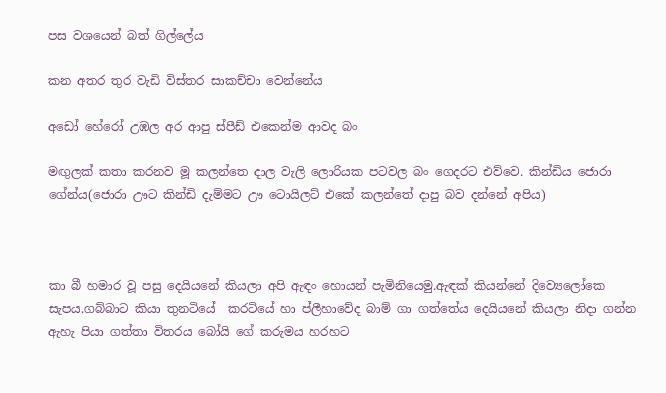පස වශයෙන් බත් ගිල්ලේය

කන අතර තුර වැඩි විස්තර සාකච්චා වෙන්නේය

අඩෝ හේරෝ උඹල අර ආපු ස්පීඩ් එකෙන්ම ආවද බං

මඟුලක් කතා කරනව මූ කලන්තෙ දාල වැලි ලොරියක පටවල බං ගෙදරට එව්වෙ. කින්ඩිය ජොරා ගේන්ය(ජොරා ඌට කින්ඩි දැම්මට ඌ ටොයිලට් එකේ කලන්තේ දාපු බව දන්නේ අපිය)



කා බී හමාර වූ පසු දෙයියනේ කියලා අපි ඇඳං හොයන් පැමිනියෙමු.ඇඳක් කියන්නේ දිව්‍යෙලෝකෙ සැපය.ගබ්බාට කියා තුනටියේ  කරටියේ හා ප්ලීහාවේද බාම් ගා ගත්තේය දෙයියනේ කියලා නිදා ගන්න ඇහැ පියා ගත්තා විතරය බෝයි ගේ කරුමය හරහට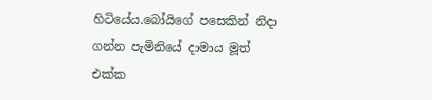හිටියේය.බෝයිගේ පසෙකින් නිදා ගන්න පැමිනියේ දාමාය මූත් එක්ක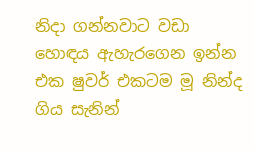නිදා ගන්නවාට වඩා හොඳය ඇහැරගෙන ඉන්න එක ෂුවර් එකටම මූ නින්ද ගිය සැනින්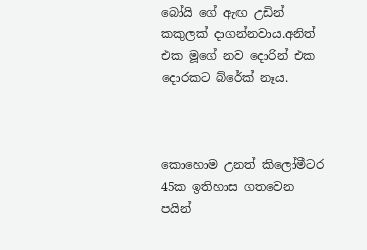බෝයි ගේ ඇඟ උඩින් කකුලක් දාගන්නවාය.අනිත් එක මූගේ නව දොරින් එක දොරකට බ්රේක් නෑය.



කොහොම උනත් කිලෝමීටර 45ක ඉතිහාස ගතවෙන පයින්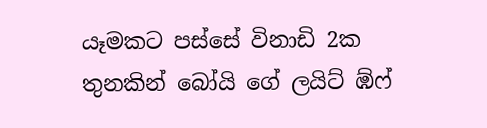යෑමකට පස්සේ විනාඩි 2ක තුනකින් බෝයි ගේ ලයිට් ඹ්ෆ්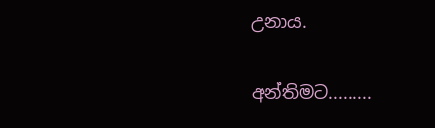උනාය.

අන්තිමට.........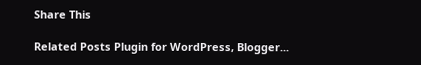Share This

Related Posts Plugin for WordPress, Blogger...